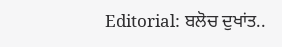Editorial: ਬਲੋਚ ਦੁਖਾਂਤ..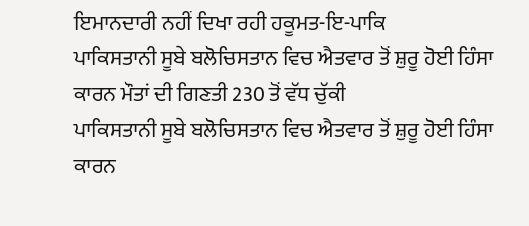ਇਮਾਨਦਾਰੀ ਨਹੀਂ ਦਿਖਾ ਰਹੀ ਹਕੂਮਤ-ਇ-ਪਾਕਿ
ਪਾਕਿਸਤਾਨੀ ਸੂਬੇ ਬਲੋਚਿਸਤਾਨ ਵਿਚ ਐਤਵਾਰ ਤੋਂ ਸ਼ੁਰੂ ਹੋਈ ਹਿੰਸਾ ਕਾਰਨ ਮੌਤਾਂ ਦੀ ਗਿਣਤੀ 230 ਤੋਂ ਵੱਧ ਚੁੱਕੀ
ਪਾਕਿਸਤਾਨੀ ਸੂਬੇ ਬਲੋਚਿਸਤਾਨ ਵਿਚ ਐਤਵਾਰ ਤੋਂ ਸ਼ੁਰੂ ਹੋਈ ਹਿੰਸਾ ਕਾਰਨ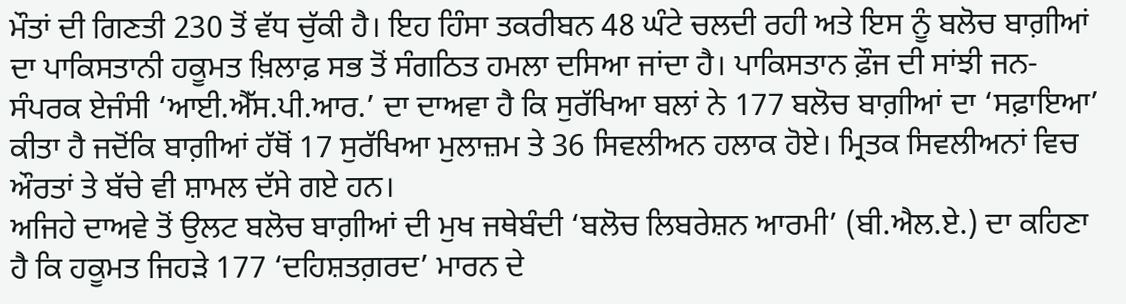ਮੌਤਾਂ ਦੀ ਗਿਣਤੀ 230 ਤੋਂ ਵੱਧ ਚੁੱਕੀ ਹੈ। ਇਹ ਹਿੰਸਾ ਤਕਰੀਬਨ 48 ਘੰਟੇ ਚਲਦੀ ਰਹੀ ਅਤੇ ਇਸ ਨੂੰ ਬਲੋਚ ਬਾਗ਼ੀਆਂ ਦਾ ਪਾਕਿਸਤਾਨੀ ਹਕੂਮਤ ਖ਼ਿਲਾਫ਼ ਸਭ ਤੋਂ ਸੰਗਠਿਤ ਹਮਲਾ ਦਸਿਆ ਜਾਂਦਾ ਹੈ। ਪਾਕਿਸਤਾਨ ਫ਼ੌਜ ਦੀ ਸਾਂਝੀ ਜਨ-ਸੰਪਰਕ ਏਜੰਸੀ ‘ਆਈ.ਐੱਸ.ਪੀ.ਆਰ.’ ਦਾ ਦਾਅਵਾ ਹੈ ਕਿ ਸੁਰੱਖਿਆ ਬਲਾਂ ਨੇ 177 ਬਲੋਚ ਬਾਗ਼ੀਆਂ ਦਾ ‘ਸਫ਼ਾਇਆ’ ਕੀਤਾ ਹੈ ਜਦੋਂਕਿ ਬਾਗ਼ੀਆਂ ਹੱਥੋਂ 17 ਸੁਰੱਖਿਆ ਮੁਲਾਜ਼ਮ ਤੇ 36 ਸਿਵਲੀਅਨ ਹਲਾਕ ਹੋਏ। ਮ੍ਰਿਤਕ ਸਿਵਲੀਅਨਾਂ ਵਿਚ ਔਰਤਾਂ ਤੇ ਬੱਚੇ ਵੀ ਸ਼ਾਮਲ ਦੱਸੇ ਗਏ ਹਨ।
ਅਜਿਹੇ ਦਾਅਵੇ ਤੋਂ ਉਲਟ ਬਲੋਚ ਬਾਗ਼ੀਆਂ ਦੀ ਮੁਖ ਜਥੇਬੰਦੀ ‘ਬਲੋਚ ਲਿਬਰੇਸ਼ਨ ਆਰਮੀ’ (ਬੀ.ਐਲ.ਏ.) ਦਾ ਕਹਿਣਾ ਹੈ ਕਿ ਹਕੂਮਤ ਜਿਹੜੇ 177 ‘ਦਹਿਸ਼ਤਗ਼ਰਦ’ ਮਾਰਨ ਦੇ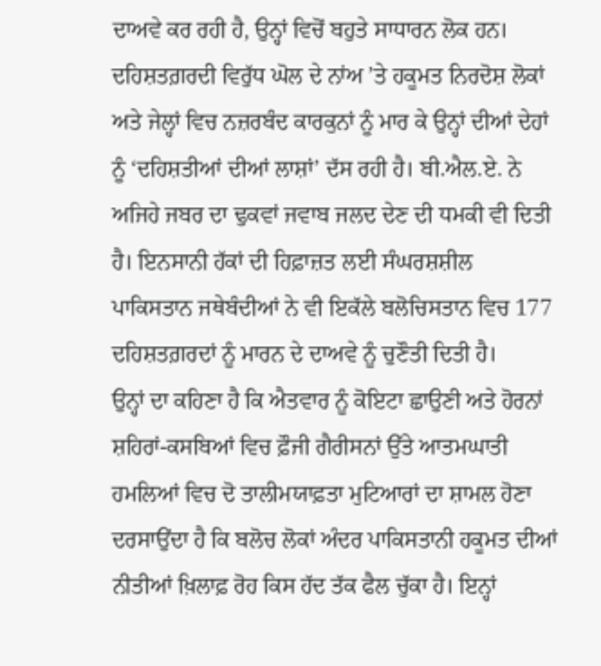ਦਾਅਵੇ ਕਰ ਰਹੀ ਹੈ, ਉਨ੍ਹਾਂ ਵਿਚੋਂ ਬਹੁਤੇ ਸਾਧਾਰਨ ਲੋਕ ਹਨ। ਦਹਿਸ਼ਤਗ਼ਰਦੀ ਵਿਰੁੱਧ ਘੋਲ ਦੇ ਨਾਂਅ ’ਤੇ ਹਕੂਮਤ ਨਿਰਦੋਸ਼ ਲੋਕਾਂ ਅਤੇ ਜੇਲ੍ਹਾਂ ਵਿਚ ਨਜ਼ਰਬੰਦ ਕਾਰਕੁਨਾਂ ਨੂੰ ਮਾਰ ਕੇ ਉਨ੍ਹਾਂ ਦੀਆਂ ਦੇਹਾਂ ਨੂੰ ‘ਦਹਿਸ਼ਤੀਆਂ ਦੀਆਂ ਲਾਸ਼ਾਂ’ ਦੱਸ ਰਹੀ ਹੈ। ਬੀ.ਐਲ.ਏ. ਨੇ ਅਜਿਹੇ ਜਬਰ ਦਾ ਢੁਕਵਾਂ ਜਵਾਬ ਜਲਦ ਦੇਣ ਦੀ ਧਮਕੀ ਵੀ ਦਿਤੀ ਹੈ। ਇਨਸਾਨੀ ਹੱਕਾਂ ਦੀ ਹਿਫ਼ਾਜ਼ਤ ਲਈ ਸੰਘਰਸ਼ਸ਼ੀਲ ਪਾਕਿਸਤਾਨ ਜਥੇਬੰਦੀਆਂ ਨੇ ਵੀ ਇਕੱਲੇ ਬਲੋਚਿਸਤਾਨ ਵਿਚ 177 ਦਹਿਸ਼ਤਗ਼ਰਦਾਂ ਨੂੰ ਮਾਰਨ ਦੇ ਦਾਅਵੇ ਨੂੰ ਚੁਣੌਤੀ ਦਿਤੀ ਹੈ।
ਉਨ੍ਹਾਂ ਦਾ ਕਹਿਣਾ ਹੈ ਕਿ ਐਤਵਾਰ ਨੂੰ ਕੋਇਟਾ ਛਾਉਣੀ ਅਤੇ ਹੋਰਨਾਂ ਸ਼ਹਿਰਾਂ-ਕਸਬਿਆਂ ਵਿਚ ਫ਼ੌਜੀ ਗੈਰੀਸਨਾਂ ਉੱਤੇ ਆਤਮਘਾਤੀ ਹਮਲਿਆਂ ਵਿਚ ਦੋ ਤਾਲੀਮਯਾਫ਼ਤਾ ਮੁਟਿਆਰਾਂ ਦਾ ਸ਼ਾਮਲ ਹੋਣਾ ਦਰਸਾਉਂਦਾ ਹੈ ਕਿ ਬਲੋਚ ਲੋਕਾਂ ਅੰਦਰ ਪਾਕਿਸਤਾਨੀ ਹਕੂਮਤ ਦੀਆਂ ਨੀਤੀਆਂ ਖ਼ਿਲਾਫ਼ ਰੋਹ ਕਿਸ ਹੱਦ ਤੱਕ ਫੈਲ ਚੁੱਕਾ ਹੈ। ਇਨ੍ਹਾਂ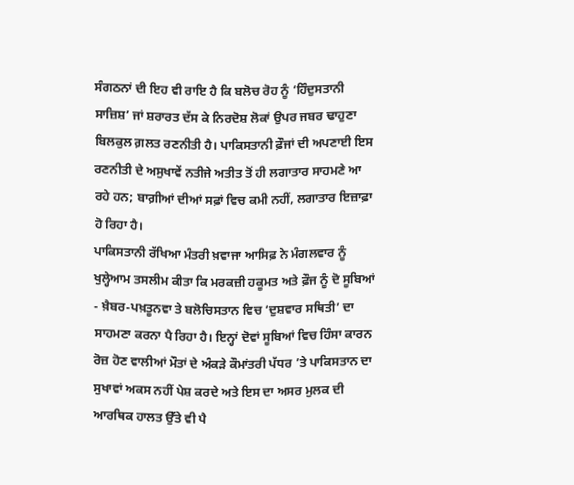ਸੰਗਠਨਾਂ ਦੀ ਇਹ ਵੀ ਰਾਇ ਹੈ ਕਿ ਬਲੋਚ ਰੋਹ ਨੂੰ ‘ਹਿੰਦੁਸਤਾਨੀ ਸਾਜ਼ਿਸ਼’ ਜਾਂ ਸ਼ਰਾਰਤ ਦੱਸ ਕੇ ਨਿਰਦੋਸ਼ ਲੋਕਾਂ ਉਪਰ ਜਬਰ ਢਾਹੁਣਾ ਬਿਲਕੁਲ ਗ਼ਲਤ ਰਣਨੀਤੀ ਹੈ। ਪਾਕਿਸਤਾਨੀ ਫ਼ੌਜਾਂ ਦੀ ਅਪਣਾਈ ਇਸ ਰਣਨੀਤੀ ਦੇ ਅਸੁਖਾਵੇਂ ਨਤੀਜੇ ਅਤੀਤ ਤੋਂ ਹੀ ਲਗਾਤਾਰ ਸਾਹਮਣੇ ਆ ਰਹੇ ਹਨ; ਬਾਗ਼ੀਆਂ ਦੀਆਂ ਸਫ਼ਾਂ ਵਿਚ ਕਮੀ ਨਹੀਂ, ਲਗਾਤਾਰ ਇਜ਼ਾਫ਼ਾ ਹੋ ਰਿਹਾ ਹੈ।
ਪਾਕਿਸਤਾਨੀ ਰੱਖਿਆ ਮੰਤਰੀ ਖ਼ਵਾਜਾ ਆਸਿਫ਼ ਨੇ ਮੰਗਲਵਾਰ ਨੂੰ ਖੁਲ੍ਹੇਆਮ ਤਸਲੀਮ ਕੀਤਾ ਕਿ ਮਰਕਜ਼ੀ ਹਕੂਮਤ ਅਤੇ ਫ਼ੌਜ ਨੂੰ ਦੋ ਸੂਬਿਆਂ - ਖ਼ੈਬਰ-ਪਖ਼ਤੂਨਵਾ ਤੇ ਬਲੋਚਿਸਤਾਨ ਵਿਚ ‘ਦੁਸ਼ਵਾਰ ਸਥਿਤੀ’ ਦਾ ਸਾਹਮਣਾ ਕਰਨਾ ਪੈ ਰਿਹਾ ਹੈ। ਇਨ੍ਹਾਂ ਦੋਵਾਂ ਸੂਬਿਆਂ ਵਿਚ ਹਿੰਸਾ ਕਾਰਨ ਰੋਜ਼ ਹੋਣ ਵਾਲੀਆਂ ਮੌਤਾਂ ਦੇ ਅੰਕੜੇ ਕੌਮਾਂਤਰੀ ਪੱਧਰ ’ਤੇ ਪਾਕਿਸਤਾਨ ਦਾ ਸੁਖਾਵਾਂ ਅਕਸ ਨਹੀਂ ਪੇਸ਼ ਕਰਦੇ ਅਤੇ ਇਸ ਦਾ ਅਸਰ ਮੁਲਕ ਦੀ ਆਰਥਿਕ ਹਾਲਤ ਉੱਤੇ ਵੀ ਪੈ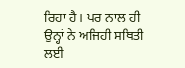ਰਿਹਾ ਹੈ। ਪਰ ਨਾਲ ਹੀ ਉਨ੍ਹਾਂ ਨੇ ਅਜਿਹੀ ਸਥਿਤੀ ਲਈ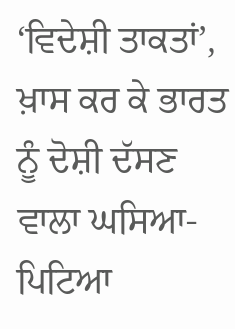‘ਵਿਦੇਸ਼ੀ ਤਾਕਤਾਂ’, ਖ਼ਾਸ ਕਰ ਕੇ ਭਾਰਤ ਨੂੰ ਦੋਸ਼ੀ ਦੱਸਣ ਵਾਲਾ ਘਸਿਆ-ਪਿਟਿਆ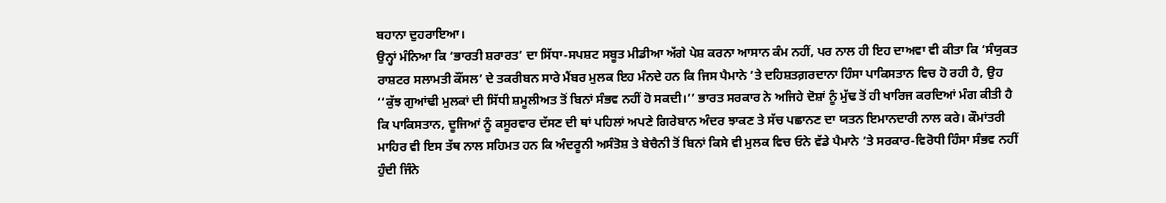ਬਹਾਨਾ ਦੁਹਰਾਇਆ।
ਉਨ੍ਹਾਂ ਮੰਨਿਆ ਕਿ ‘ਭਾਰਤੀ ਸ਼ਰਾਰਤ’ ਦਾ ਸਿੱਧਾ-ਸਪਸ਼ਟ ਸਬੂਤ ਮੀਡੀਆ ਅੱਗੇ ਪੇਸ਼ ਕਰਨਾ ਆਸਾਨ ਕੰਮ ਨਹੀਂ, ਪਰ ਨਾਲ ਹੀ ਇਹ ਦਾਅਵਾ ਵੀ ਕੀਤਾ ਕਿ ‘ਸੰਯੁਕਤ ਰਾਸ਼ਟਰ ਸਲਾਮਤੀ ਕੌਂਸਲ’ ਦੇ ਤਕਰੀਬਨ ਸਾਰੇ ਮੈਂਬਰ ਮੁਲਕ ਇਹ ਮੰਨਦੇ ਹਨ ਕਿ ਜਿਸ ਪੈਮਾਨੇ ’ਤੇ ਦਹਿਸ਼ਤਗ਼ਰਦਾਨਾ ਹਿੰਸਾ ਪਾਕਿਸਤਾਨ ਵਿਚ ਹੋ ਰਹੀ ਹੈ, ਉਹ ‘‘ਕੁੱਝ ਗੁਆਂਢੀ ਮੁਲਕਾਂ ਦੀ ਸਿੱਧੀ ਸ਼ਮੂਲੀਅਤ ਤੋਂ ਬਿਨਾਂ ਸੰਭਵ ਨਹੀਂ ਹੋ ਸਕਦੀ।’’ ਭਾਰਤ ਸਰਕਾਰ ਨੇ ਅਜਿਹੇ ਦੋਸ਼ਾਂ ਨੂੰ ਮੁੱਢ ਤੋਂ ਹੀ ਖਾਰਿਜ ਕਰਦਿਆਂ ਮੰਗ ਕੀਤੀ ਹੈ ਕਿ ਪਾਕਿਸਤਾਨ, ਦੂਜਿਆਂ ਨੂੰ ਕਸੂਰਵਾਰ ਦੱਸਣ ਦੀ ਥਾਂ ਪਹਿਲਾਂ ਅਪਣੇ ਗਿਰੇਬਾਨ ਅੰਦਰ ਝਾਕਣ ਤੇ ਸੱਚ ਪਛਾਨਣ ਦਾ ਯਤਨ ਇਮਾਨਦਾਰੀ ਨਾਲ ਕਰੇ। ਕੌਮਾਂਤਰੀ ਮਾਹਿਰ ਵੀ ਇਸ ਤੱਥ ਨਾਲ ਸਹਿਮਤ ਹਨ ਕਿ ਅੰਦਰੂਨੀ ਅਸੰਤੋਸ਼ ਤੇ ਬੇਚੈਨੀ ਤੋਂ ਬਿਨਾਂ ਕਿਸੇ ਵੀ ਮੁਲਕ ਵਿਚ ਓਨੇ ਵੱਡੇ ਪੈਮਾਨੇ ’ਤੇ ਸਰਕਾਰ-ਵਿਰੋਧੀ ਹਿੰਸਾ ਸੰਭਵ ਨਹੀਂ ਹੁੰਦੀ ਜਿੰਨੇ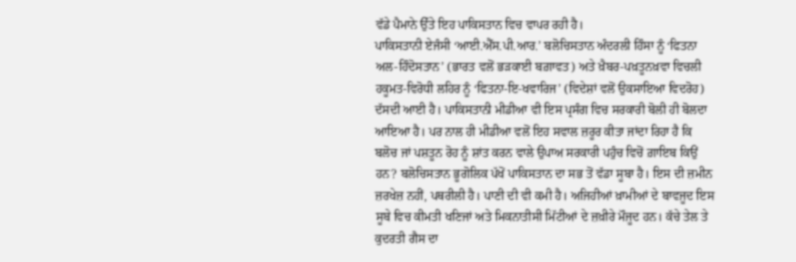ਵੱਡੇ ਪੈਮਾਨੇ ਉੱਤੇ ਇਹ ਪਾਕਿਸਤਾਨ ਵਿਚ ਵਾਪਰ ਰਹੀ ਹੈ।
ਪਾਕਿਸਤਾਨੀ ਏਜੰਸੀ ‘ਆਈ.ਐੱਸ.ਪੀ.ਆਰ.’ ਬਲੋਚਿਸਤਾਨ ਅੰਦਰਲੀ ਹਿੰਸਾ ਨੂੰ ‘ਫਿਤਨਾ ਅਲ-ਹਿੰਦੋਸਤਾਨ’ (ਭਾਰਤ ਵਲੋਂ ਭੜਕਾਈ ਬਗ਼ਾਵਤ) ਅਤੇ ਖ਼ੈਬਰ-ਪਖ਼ਤੂਨਖ਼ਵਾ ਵਿਚਲੀ ਹਕੂਮਤ-ਵਿਰੋਧੀ ਲਹਿਰ ਨੂੰ ‘ਫਿਤਨਾ-ਇ-ਖਵਾਰਿਜ’ (ਵਿਦੇਸ਼ਾਂ ਵਲੋਂ ਉਕਸਾਇਆ ਵਿਦਰੋਹ) ਦੱਸਦੀ ਆਈ ਹੈ। ਪਾਕਿਸਤਾਨੀ ਮੀਡੀਆ ਵੀ ਇਸ ਪ੍ਰਸੰਗ ਵਿਚ ਸਰਕਾਰੀ ਬੋਲੀ ਹੀ ਬੋਲਦਾ ਆਇਆ ਹੈ। ਪਰ ਨਾਲ ਹੀ ਮੀਡੀਆ ਵਲੋਂ ਇਹ ਸਵਾਲ ਜ਼ਰੂਰ ਕੀਤਾ ਜਾਂਦਾ ਰਿਹਾ ਹੈ ਕਿ ਬਲੋਚ ਜਾਂ ਪਸ਼ਤੂਨ ਰੋਹ ਨੂੰ ਸ਼ਾਂਤ ਕਰਨ ਵਾਲੇ ਉਪਾਅ ਸਰਕਾਰੀ ਪਹੁੰਚ ਵਿਚੋਂ ਗ਼ਾਇਬ ਕਿਉਂ ਹਨ? ਬਲੋਚਿਸਤਾਨ ਭੂਗੋਲਿਕ ਪੱਖੋਂ ਪਾਕਿਸਤਾਨ ਦਾ ਸਭ ਤੋਂ ਵੱਡਾ ਸੂਬਾ ਹੈ। ਇਸ ਦੀ ਜ਼ਮੀਨ ਜ਼ਰਖੇਜ਼ ਨਹੀਂ, ਪਥਰੀਲੀ ਹੈ। ਪਾਣੀ ਦੀ ਵੀ ਕਮੀ ਹੈ। ਅਜਿਹੀਆਂ ਖ਼ਾਮੀਆਂ ਦੇ ਬਾਵਜੂਦ ਇਸ ਸੂਬੇ ਵਿਚ ਕੀਮਤੀ ਖਣਿਜਾਂ ਅਤੇ ਮਿਕਨਾਤੀਸੀ ਮਿੱਟੀਆਂ ਦੇ ਜ਼ਖ਼ੀਰੇ ਮੌਜੂਦ ਹਨ। ਕੱਚੇ ਤੇਲ ਤੇ ਕੁਦਰਤੀ ਗੈਸ ਦਾ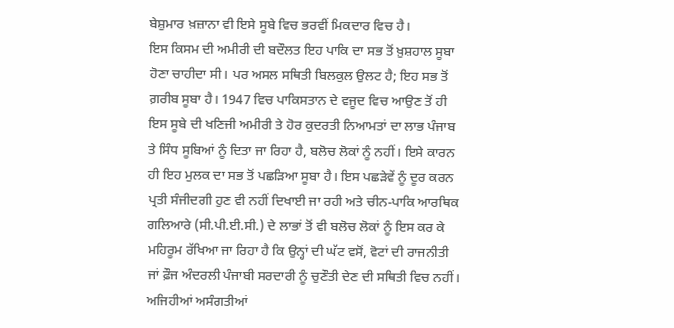ਬੇਸ਼ੁਮਾਰ ਖ਼ਜ਼ਾਨਾ ਵੀ ਇਸੇ ਸੂਬੇ ਵਿਚ ਭਰਵੀਂ ਮਿਕਦਾਰ ਵਿਚ ਹੈ।
ਇਸ ਕਿਸਮ ਦੀ ਅਮੀਰੀ ਦੀ ਬਦੌਲਤ ਇਹ ਪਾਕਿ ਦਾ ਸਭ ਤੋਂ ਖ਼ੁਸ਼ਹਾਲ ਸੂਬਾ ਹੋਣਾ ਚਾਹੀਦਾ ਸੀ। ਪਰ ਅਸਲ ਸਥਿਤੀ ਬਿਲਕੁਲ ਉਲਟ ਹੈ; ਇਹ ਸਭ ਤੋਂ ਗ਼ਰੀਬ ਸੂਬਾ ਹੈ। 1947 ਵਿਚ ਪਾਕਿਸਤਾਨ ਦੇ ਵਜੂਦ ਵਿਚ ਆਉਣ ਤੋਂ ਹੀ ਇਸ ਸੂਬੇ ਦੀ ਖਣਿਜੀ ਅਮੀਰੀ ਤੇ ਹੋਰ ਕੁਦਰਤੀ ਨਿਆਮਤਾਂ ਦਾ ਲਾਭ ਪੰਜਾਬ ਤੇ ਸਿੰਧ ਸੂਬਿਆਂ ਨੂੰ ਦਿਤਾ ਜਾ ਰਿਹਾ ਹੈ, ਬਲੋਚ ਲੋਕਾਂ ਨੂੰ ਨਹੀਂ। ਇਸੇ ਕਾਰਨ ਹੀ ਇਹ ਮੁਲਕ ਦਾ ਸਭ ਤੋਂ ਪਛੜਿਆ ਸੂਬਾ ਹੈ। ਇਸ ਪਛੜੇਵੇਂ ਨੂੰ ਦੂਰ ਕਰਨ ਪ੍ਰਤੀ ਸੰਜੀਦਗੀ ਹੁਣ ਵੀ ਨਹੀਂ ਦਿਖਾਈ ਜਾ ਰਹੀ ਅਤੇ ਚੀਨ-ਪਾਕਿ ਆਰਥਿਕ ਗਲਿਆਰੇ (ਸੀ.ਪੀ.ਈ.ਸੀ.) ਦੇ ਲਾਭਾਂ ਤੋਂ ਵੀ ਬਲੋਚ ਲੋਕਾਂ ਨੂੰ ਇਸ ਕਰ ਕੇ ਮਹਿਰੂਮ ਰੱਖਿਆ ਜਾ ਰਿਹਾ ਹੈ ਕਿ ਉਨ੍ਹਾਂ ਦੀ ਘੱਟ ਵਸੋਂ, ਵੋਟਾਂ ਦੀ ਰਾਜਨੀਤੀ ਜਾਂ ਫ਼ੌਜ ਅੰਦਰਲੀ ਪੰਜਾਬੀ ਸਰਦਾਰੀ ਨੂੰ ਚੁਣੌਤੀ ਦੇਣ ਦੀ ਸਥਿਤੀ ਵਿਚ ਨਹੀਂ। ਅਜਿਹੀਆਂ ਅਸੰਗਤੀਆਂ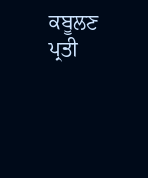ਕਬੂਲਣ ਪ੍ਰਤੀ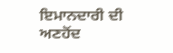ਇਮਾਨਦਾਰੀ ਦੀ ਅਣਹੋਂਦ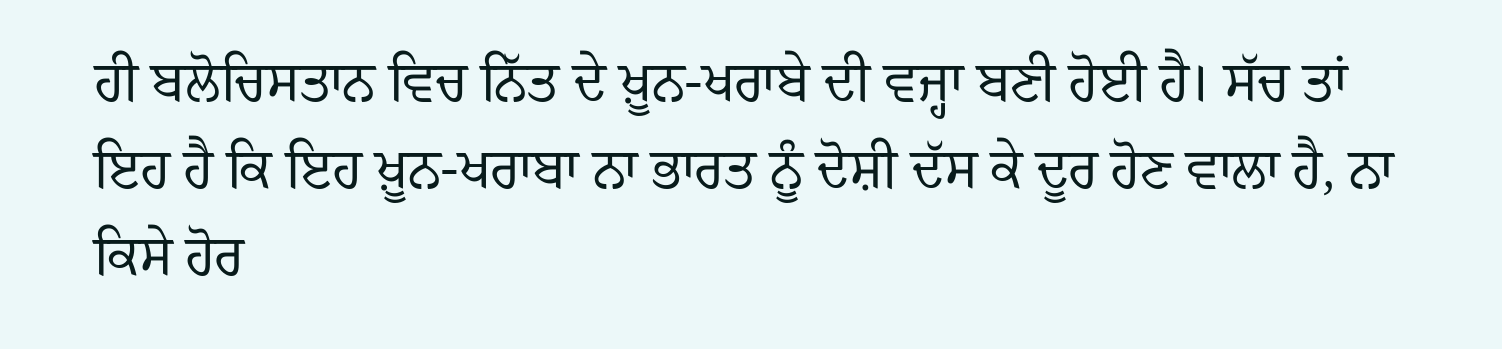ਹੀ ਬਲੋਚਿਸਤਾਨ ਵਿਚ ਨਿੱਤ ਦੇ ਖ਼ੂਨ-ਖਰਾਬੇ ਦੀ ਵਜ੍ਹਾ ਬਣੀ ਹੋਈ ਹੈ। ਸੱਚ ਤਾਂ ਇਹ ਹੈ ਕਿ ਇਹ ਖ਼ੂਨ-ਖਰਾਬਾ ਨਾ ਭਾਰਤ ਨੂੰ ਦੋਸ਼ੀ ਦੱਸ ਕੇ ਦੂਰ ਹੋਣ ਵਾਲਾ ਹੈ, ਨਾ ਕਿਸੇ ਹੋਰ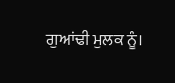ਗੁਆਂਢੀ ਮੁਲਕ ਨੂੰ।